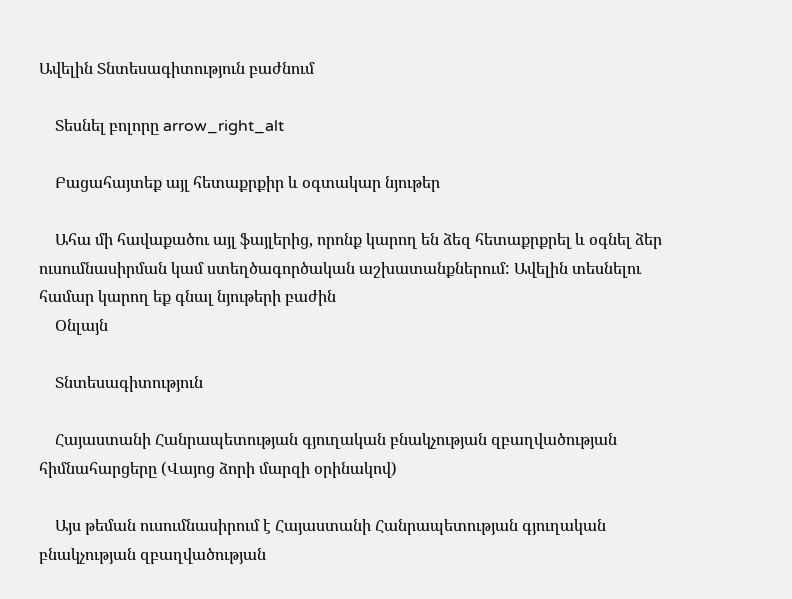Ավելին Տնտեսագիտություն բաժնում

    Տեսնել բոլորը arrow_right_alt

    Բացահայտեք այլ հետաքրքիր և օգտակար նյութեր

    Ահա մի հավաքածու այլ ֆայլերից, որոնք կարող են ձեզ հետաքրքրել և օգնել ձեր ուսումնասիրման կամ ստեղծագործական աշխատանքներում: Ավելին տեսնելու համար կարող եք գնալ նյութերի բաժին
    Օնլայն

    Տնտեսագիտություն

    Հայաստանի Հանրապետության գյուղական բնակչության զբաղվածության հիմնահարցերը (Վայոց ձորի մարզի օրինակով)

    Այս թեման ուսումնասիրում է Հայաստանի Հանրապետության գյուղական բնակչության զբաղվածության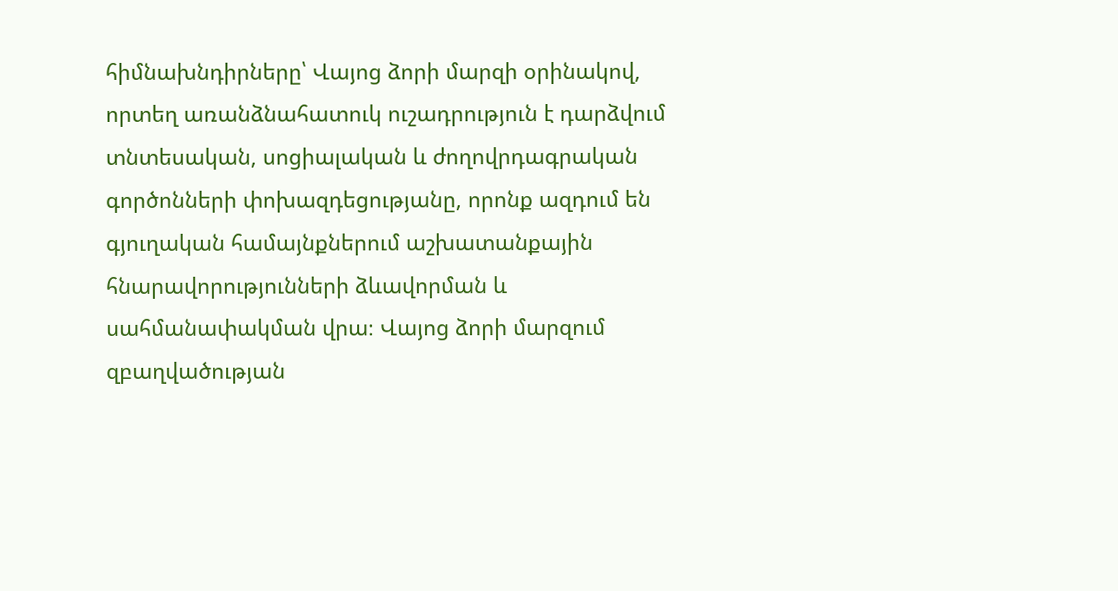հիմնախնդիրները՝ Վայոց ձորի մարզի օրինակով, որտեղ առանձնահատուկ ուշադրություն է դարձվում տնտեսական, սոցիալական և ժողովրդագրական գործոնների փոխազդեցությանը, որոնք ազդում են գյուղական համայնքներում աշխատանքային հնարավորությունների ձևավորման և սահմանափակման վրա։ Վայոց ձորի մարզում զբաղվածության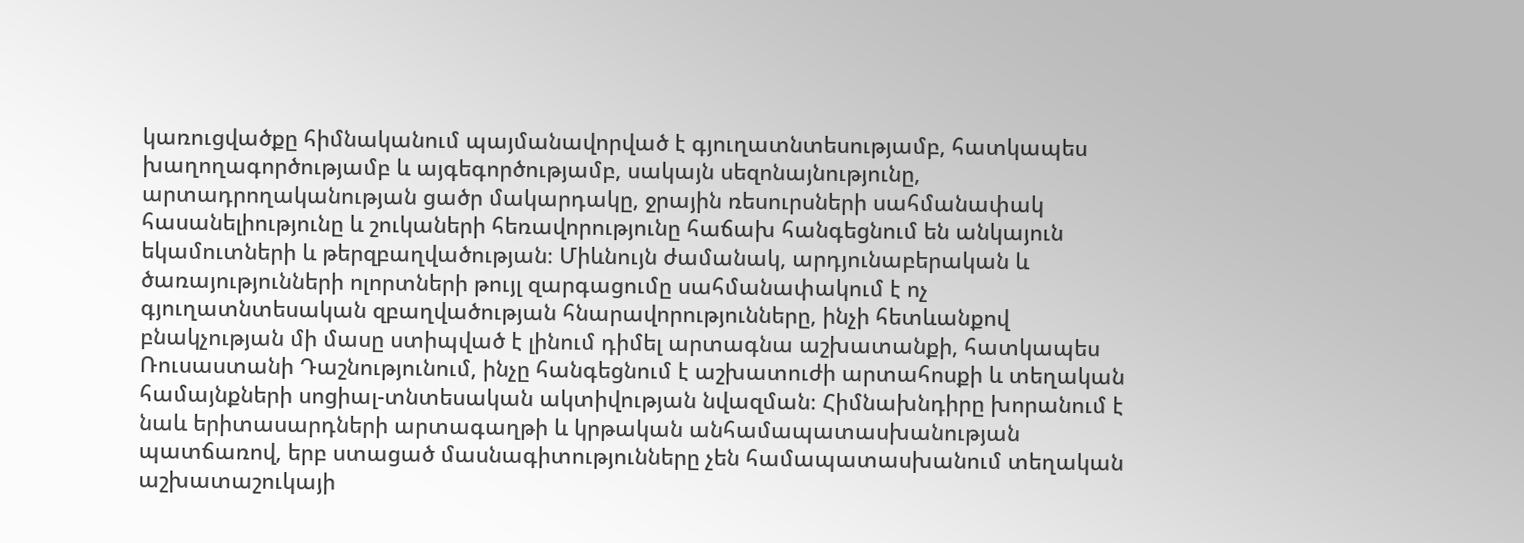կառուցվածքը հիմնականում պայմանավորված է գյուղատնտեսությամբ, հատկապես խաղողագործությամբ և այգեգործությամբ, սակայն սեզոնայնությունը, արտադրողականության ցածր մակարդակը, ջրային ռեսուրսների սահմանափակ հասանելիությունը և շուկաների հեռավորությունը հաճախ հանգեցնում են անկայուն եկամուտների և թերզբաղվածության։ Միևնույն ժամանակ, արդյունաբերական և ծառայությունների ոլորտների թույլ զարգացումը սահմանափակում է ոչ գյուղատնտեսական զբաղվածության հնարավորությունները, ինչի հետևանքով բնակչության մի մասը ստիպված է լինում դիմել արտագնա աշխատանքի, հատկապես Ռուսաստանի Դաշնությունում, ինչը հանգեցնում է աշխատուժի արտահոսքի և տեղական համայնքների սոցիալ-տնտեսական ակտիվության նվազման։ Հիմնախնդիրը խորանում է նաև երիտասարդների արտագաղթի և կրթական անհամապատասխանության պատճառով, երբ ստացած մասնագիտությունները չեն համապատասխանում տեղական աշխատաշուկայի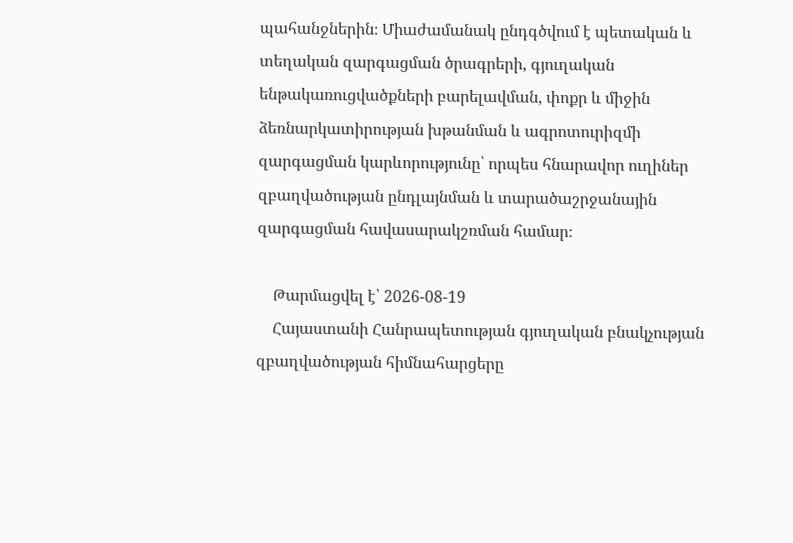պահանջներին։ Միաժամանակ ընդգծվում է պետական և տեղական զարգացման ծրագրերի, գյուղական ենթակառուցվածքների բարելավման, փոքր և միջին ձեռնարկատիրության խթանման և ագրոտուրիզմի զարգացման կարևորությունը՝ որպես հնարավոր ուղիներ զբաղվածության ընդլայնման և տարածաշրջանային զարգացման հավասարակշռման համար։

    Թարմացվել է՝ 2026-08-19
    Հայաստանի Հանրապետության գյուղական բնակչության զբաղվածության հիմնահարցերը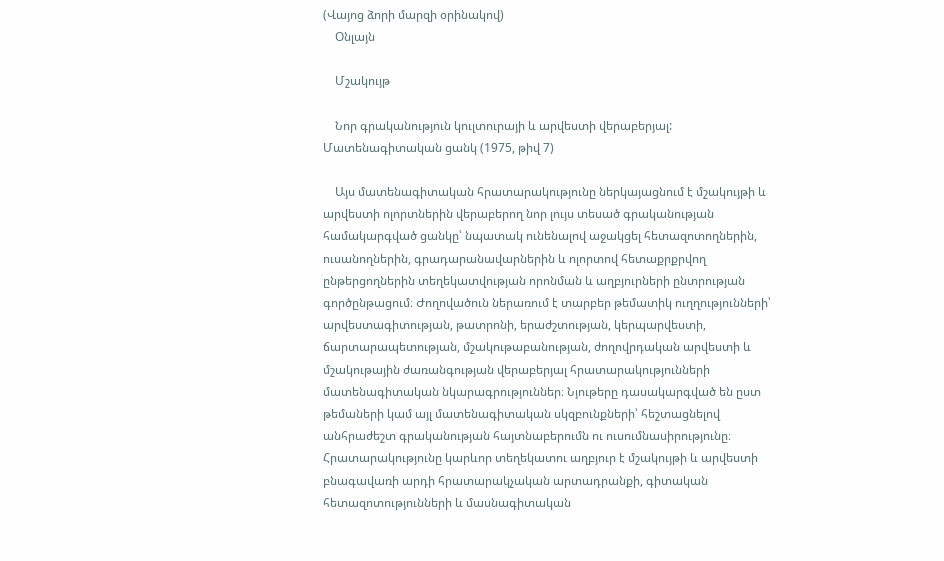(Վայոց ձորի մարզի օրինակով)
    Օնլայն

    Մշակույթ

    Նոր գրականություն կուլտուրայի և արվեստի վերաբերյալ: Մատենագիտական ցանկ (1975, թիվ 7)

    Այս մատենագիտական հրատարակությունը ներկայացնում է մշակույթի և արվեստի ոլորտներին վերաբերող նոր լույս տեսած գրականության համակարգված ցանկը՝ նպատակ ունենալով աջակցել հետազոտողներին, ուսանողներին, գրադարանավարներին և ոլորտով հետաքրքրվող ընթերցողներին տեղեկատվության որոնման և աղբյուրների ընտրության գործընթացում։ Ժողովածուն ներառում է տարբեր թեմատիկ ուղղությունների՝ արվեստագիտության, թատրոնի, երաժշտության, կերպարվեստի, ճարտարապետության, մշակութաբանության, ժողովրդական արվեստի և մշակութային ժառանգության վերաբերյալ հրատարակությունների մատենագիտական նկարագրություններ։ Նյութերը դասակարգված են ըստ թեմաների կամ այլ մատենագիտական սկզբունքների՝ հեշտացնելով անհրաժեշտ գրականության հայտնաբերումն ու ուսումնասիրությունը։ Հրատարակությունը կարևոր տեղեկատու աղբյուր է մշակույթի և արվեստի բնագավառի արդի հրատարակչական արտադրանքի, գիտական հետազոտությունների և մասնագիտական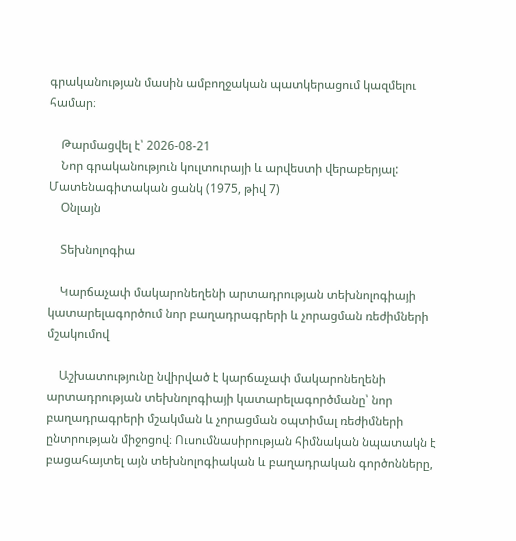գրականության մասին ամբողջական պատկերացում կազմելու համար։

    Թարմացվել է՝ 2026-08-21
    Նոր գրականություն կուլտուրայի և արվեստի վերաբերյալ: Մատենագիտական ցանկ (1975, թիվ 7)
    Օնլայն

    Տեխնոլոգիա

    Կարճաչափ մակարոնեղենի արտադրության տեխնոլոգիայի կատարելագործում նոր բաղադրագրերի և չորացման ռեժիմների մշակումով

    Աշխատությունը նվիրված է կարճաչափ մակարոնեղենի արտադրության տեխնոլոգիայի կատարելագործմանը՝ նոր բաղադրագրերի մշակման և չորացման օպտիմալ ռեժիմների ընտրության միջոցով։ Ուսումնասիրության հիմնական նպատակն է բացահայտել այն տեխնոլոգիական և բաղադրական գործոնները,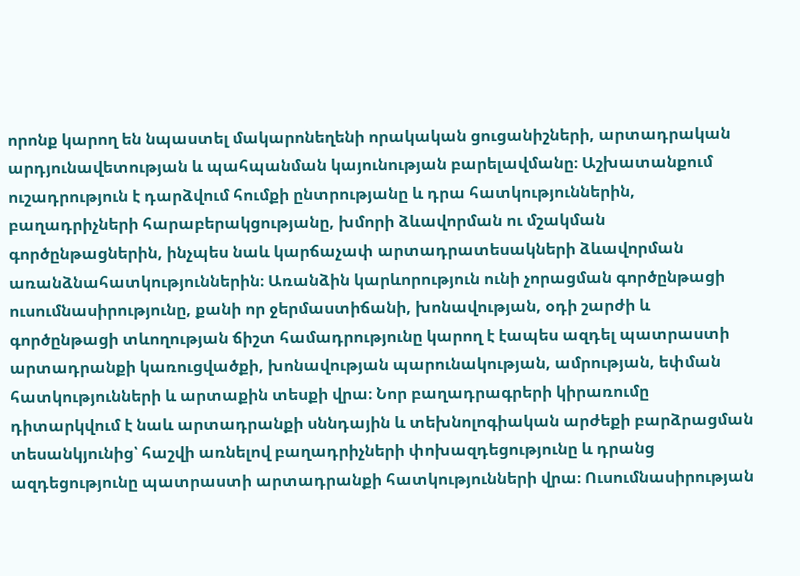որոնք կարող են նպաստել մակարոնեղենի որակական ցուցանիշների, արտադրական արդյունավետության և պահպանման կայունության բարելավմանը։ Աշխատանքում ուշադրություն է դարձվում հումքի ընտրությանը և դրա հատկություններին, բաղադրիչների հարաբերակցությանը, խմորի ձևավորման ու մշակման գործընթացներին, ինչպես նաև կարճաչափ արտադրատեսակների ձևավորման առանձնահատկություններին։ Առանձին կարևորություն ունի չորացման գործընթացի ուսումնասիրությունը, քանի որ ջերմաստիճանի, խոնավության, օդի շարժի և գործընթացի տևողության ճիշտ համադրությունը կարող է էապես ազդել պատրաստի արտադրանքի կառուցվածքի, խոնավության պարունակության, ամրության, եփման հատկությունների և արտաքին տեսքի վրա։ Նոր բաղադրագրերի կիրառումը դիտարկվում է նաև արտադրանքի սննդային և տեխնոլոգիական արժեքի բարձրացման տեսանկյունից՝ հաշվի առնելով բաղադրիչների փոխազդեցությունը և դրանց ազդեցությունը պատրաստի արտադրանքի հատկությունների վրա։ Ուսումնասիրության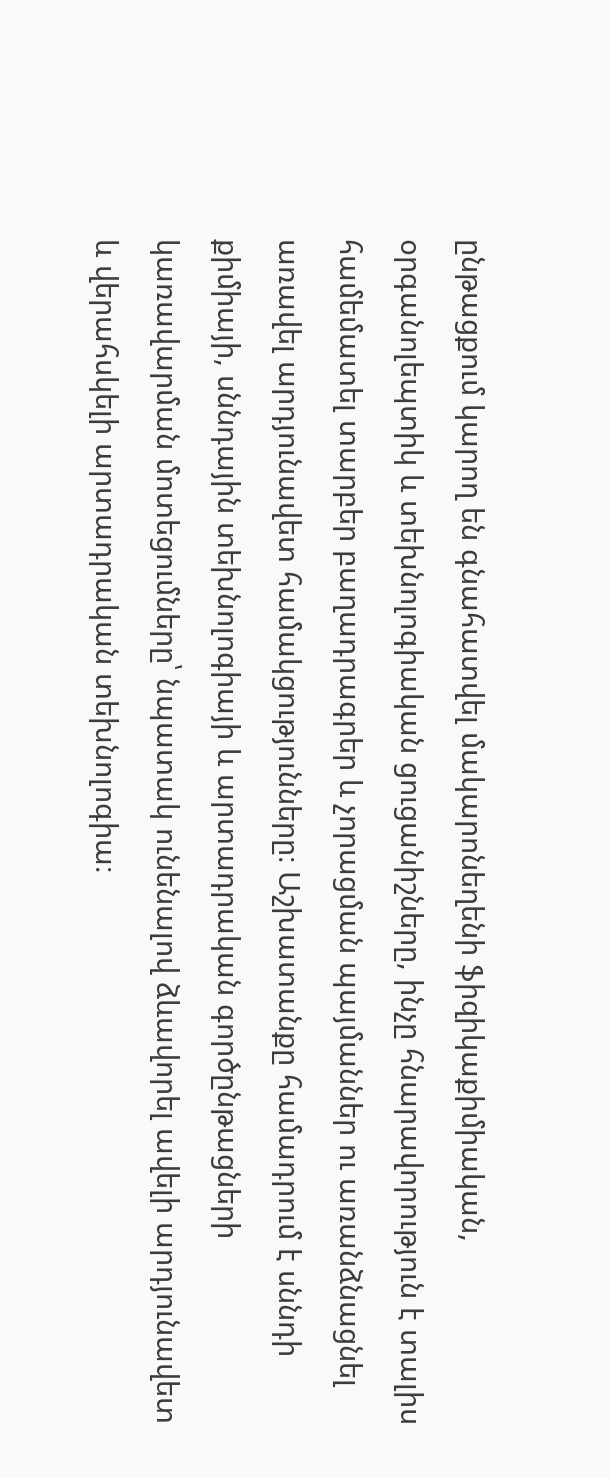ընթացքում կարող են գնահատվել մակարոնեղենի ֆիզիկաքիմիական, օրգանոլեպտիկ և տեխնոլոգիական ցուցանիշները, ինչը հնարավորություն է տալիս համեմատել տարբեր բաղադրագրեր և չորացման պայմաններ ու առանձնացնել առավել արդյունավետ համակցությունները։ Աշխատանքը համադրում է սննդի քիմիայի, սննդային տեխնոլոգիայի և արտադրական գործընթացների կառավարման մոտեցումները՝ նպատակ ունենալով ձևավորել ավելի արդյունավետ և վերահսկելի արտադրական տեխնոլոգիա։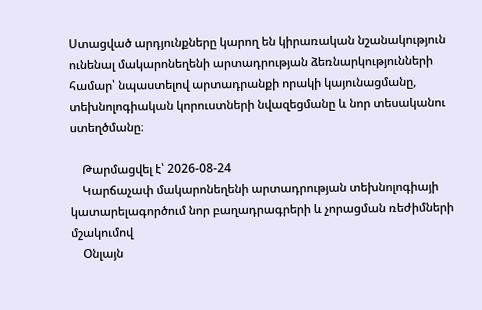Ստացված արդյունքները կարող են կիրառական նշանակություն ունենալ մակարոնեղենի արտադրության ձեռնարկությունների համար՝ նպաստելով արտադրանքի որակի կայունացմանը, տեխնոլոգիական կորուստների նվազեցմանը և նոր տեսականու ստեղծմանը։

    Թարմացվել է՝ 2026-08-24
    Կարճաչափ մակարոնեղենի արտադրության տեխնոլոգիայի կատարելագործում նոր բաղադրագրերի և չորացման ռեժիմների մշակումով
    Օնլայն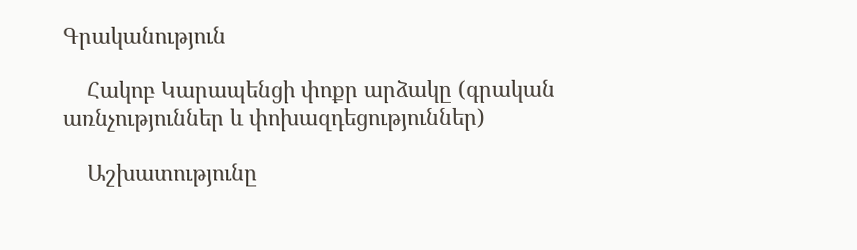Գրականություն

    Հակոբ Կարապենցի փոքր արձակը (գրական առնչություններ և փոխազդեցություններ)

    Աշխատությունը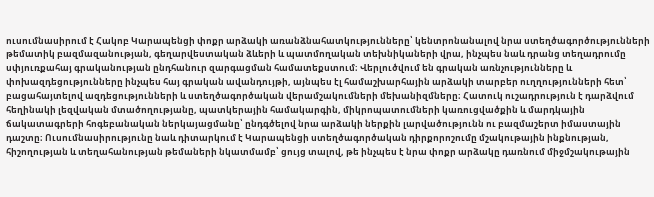ուսումնասիրում է Հակոբ Կարապենցի փոքր արձակի առանձնահատկությունները՝ կենտրոնանալով նրա ստեղծագործությունների թեմատիկ բազմազանության, գեղարվեստական ձևերի և պատմողական տեխնիկաների վրա, ինչպես նաև դրանց տեղադրումը սփյուռքահայ գրականության ընդհանուր զարգացման համատեքստում։ Վերլուծվում են գրական առնչությունները և փոխազդեցությունները ինչպես հայ գրական ավանդույթի, այնպես էլ համաշխարհային արձակի տարբեր ուղղությունների հետ՝ բացահայտելով ազդեցությունների և ստեղծագործական վերամշակումների մեխանիզմները։ Հատուկ ուշադրություն է դարձվում հեղինակի լեզվական մտածողությանը, պատկերային համակարգին, միկրոպատումների կառուցվածքին և մարդկային ճակատագրերի հոգեբանական ներկայացմանը՝ ընդգծելով նրա արձակի ներքին լարվածությունն ու բազմաշերտ իմաստային դաշտը։ Ուսումնասիրությունը նաև դիտարկում է Կարապենցի ստեղծագործական դիրքորոշումը մշակութային ինքնության, հիշողության և տեղահանության թեմաների նկատմամբ՝ ցույց տալով, թե ինչպես է նրա փոքր արձակը դառնում միջմշակութային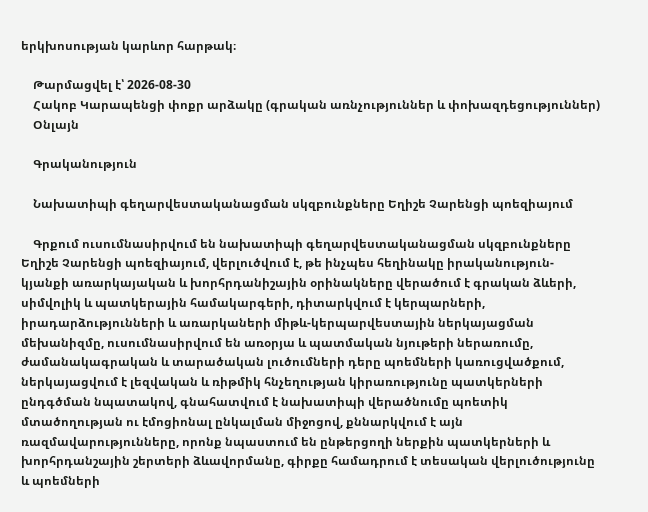երկխոսության կարևոր հարթակ։

    Թարմացվել է՝ 2026-08-30
    Հակոբ Կարապենցի փոքր արձակը (գրական առնչություններ և փոխազդեցություններ)
    Օնլայն

    Գրականություն

    Նախատիպի գեղարվեստականացման սկզբունքները Եղիշե Չարենցի պոեզիայում

    Գրքում ուսումնասիրվում են նախատիպի գեղարվեստականացման սկզբունքները Եղիշե Չարենցի պոեզիայում, վերլուծվում է, թե ինչպես հեղինակը իրականություն-կյանքի առարկայական և խորհրդանիշային օրինակները վերածում է գրական ձևերի, սիմվոլիկ և պատկերային համակարգերի, դիտարկվում է կերպարների, իրադարձությունների և առարկաների միթև-կերպարվեստային ներկայացման մեխանիզմը, ուսումնասիրվում են առօրյա և պատմական նյութերի ներառումը, ժամանակագրական և տարածական լուծումների դերը պոեմների կառուցվածքում, ներկայացվում է լեզվական և ռիթմիկ հնչեղության կիրառությունը պատկերների ընդգծման նպատակով, գնահատվում է նախատիպի վերածնումը պոետիկ մտածողության ու էմոցիոնալ ընկալման միջոցով, քննարկվում է այն ռազմավարությունները, որոնք նպաստում են ընթերցողի ներքին պատկերների և խորհրդանշային շերտերի ձևավորմանը, գիրքը համադրում է տեսական վերլուծությունը և պոեմների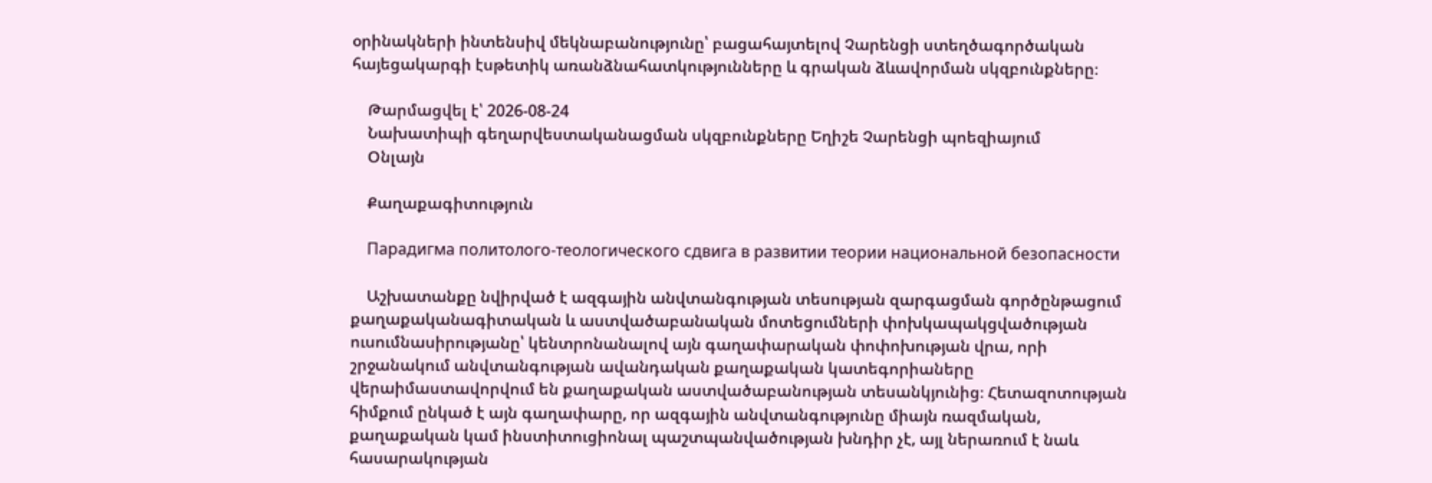օրինակների ինտենսիվ մեկնաբանությունը՝ բացահայտելով Չարենցի ստեղծագործական հայեցակարգի էսթետիկ առանձնահատկությունները և գրական ձևավորման սկզբունքները։

    Թարմացվել է՝ 2026-08-24
    Նախատիպի գեղարվեստականացման սկզբունքները Եղիշե Չարենցի պոեզիայում
    Օնլայն

    Քաղաքագիտություն

    Парадигма политолого-теологического сдвига в развитии теории национальной безопасности

    Աշխատանքը նվիրված է ազգային անվտանգության տեսության զարգացման գործընթացում քաղաքականագիտական և աստվածաբանական մոտեցումների փոխկապակցվածության ուսումնասիրությանը՝ կենտրոնանալով այն գաղափարական փոփոխության վրա, որի շրջանակում անվտանգության ավանդական քաղաքական կատեգորիաները վերաիմաստավորվում են քաղաքական աստվածաբանության տեսանկյունից։ Հետազոտության հիմքում ընկած է այն գաղափարը, որ ազգային անվտանգությունը միայն ռազմական, քաղաքական կամ ինստիտուցիոնալ պաշտպանվածության խնդիր չէ, այլ ներառում է նաև հասարակության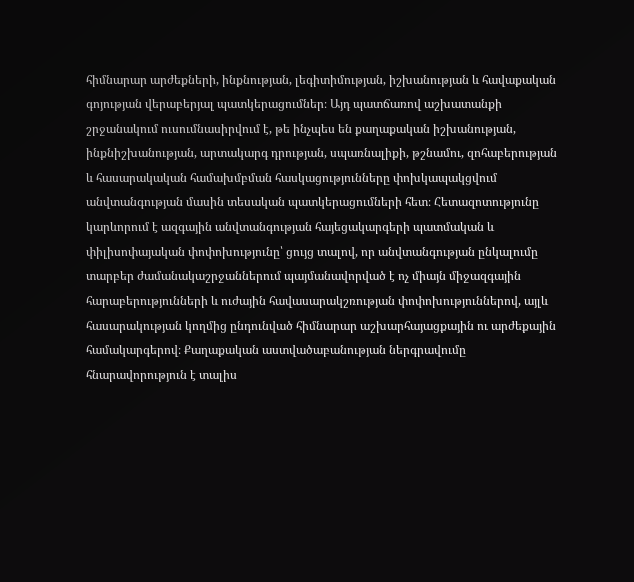հիմնարար արժեքների, ինքնության, լեգիտիմության, իշխանության և հավաքական գոյության վերաբերյալ պատկերացումներ։ Այդ պատճառով աշխատանքի շրջանակում ուսումնասիրվում է, թե ինչպես են քաղաքական իշխանության, ինքնիշխանության, արտակարգ դրության, սպառնալիքի, թշնամու, զոհաբերության և հասարակական համախմբման հասկացությունները փոխկապակցվում անվտանգության մասին տեսական պատկերացումների հետ։ Հետազոտությունը կարևորում է ազգային անվտանգության հայեցակարգերի պատմական և փիլիսոփայական փոփոխությունը՝ ցույց տալով, որ անվտանգության ընկալումը տարբեր ժամանակաշրջաններում պայմանավորված է ոչ միայն միջազգային հարաբերությունների և ուժային հավասարակշռության փոփոխություններով, այլև հասարակության կողմից ընդունված հիմնարար աշխարհայացքային ու արժեքային համակարգերով։ Քաղաքական աստվածաբանության ներգրավումը հնարավորություն է տալիս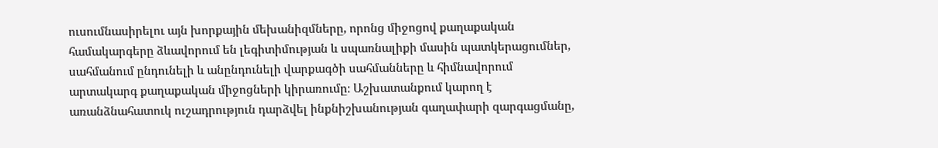ուսումնասիրելու այն խորքային մեխանիզմները, որոնց միջոցով քաղաքական համակարգերը ձևավորում են լեգիտիմության և սպառնալիքի մասին պատկերացումներ, սահմանում ընդունելի և անընդունելի վարքագծի սահմանները և հիմնավորում արտակարգ քաղաքական միջոցների կիրառումը։ Աշխատանքում կարող է առանձնահատուկ ուշադրություն դարձվել ինքնիշխանության գաղափարի զարգացմանը,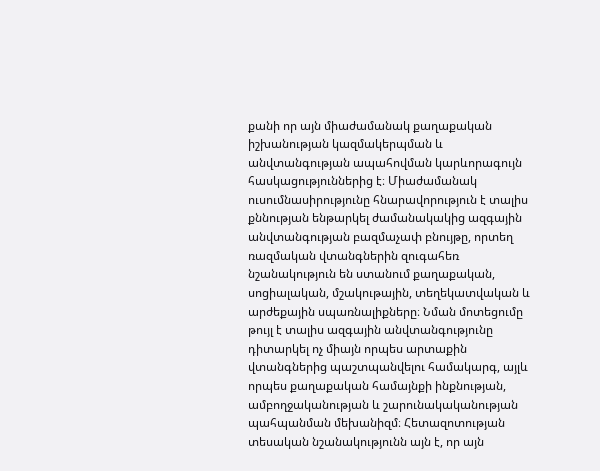քանի որ այն միաժամանակ քաղաքական իշխանության կազմակերպման և անվտանգության ապահովման կարևորագույն հասկացություններից է։ Միաժամանակ ուսումնասիրությունը հնարավորություն է տալիս քննության ենթարկել ժամանակակից ազգային անվտանգության բազմաչափ բնույթը, որտեղ ռազմական վտանգներին զուգահեռ նշանակություն են ստանում քաղաքական, սոցիալական, մշակութային, տեղեկատվական և արժեքային սպառնալիքները։ Նման մոտեցումը թույլ է տալիս ազգային անվտանգությունը դիտարկել ոչ միայն որպես արտաքին վտանգներից պաշտպանվելու համակարգ, այլև որպես քաղաքական համայնքի ինքնության, ամբողջականության և շարունակականության պահպանման մեխանիզմ։ Հետազոտության տեսական նշանակությունն այն է, որ այն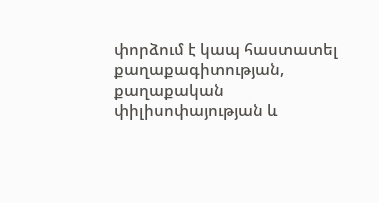փորձում է կապ հաստատել քաղաքագիտության, քաղաքական փիլիսոփայության և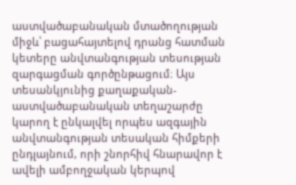աստվածաբանական մտածողության միջև՝ բացահայտելով դրանց հատման կետերը անվտանգության տեսության զարգացման գործընթացում։ Այս տեսանկյունից քաղաքական-աստվածաբանական տեղաշարժը կարող է ընկալվել որպես ազգային անվտանգության տեսական հիմքերի ընդլայնում, որի շնորհիվ հնարավոր է ավելի ամբողջական կերպով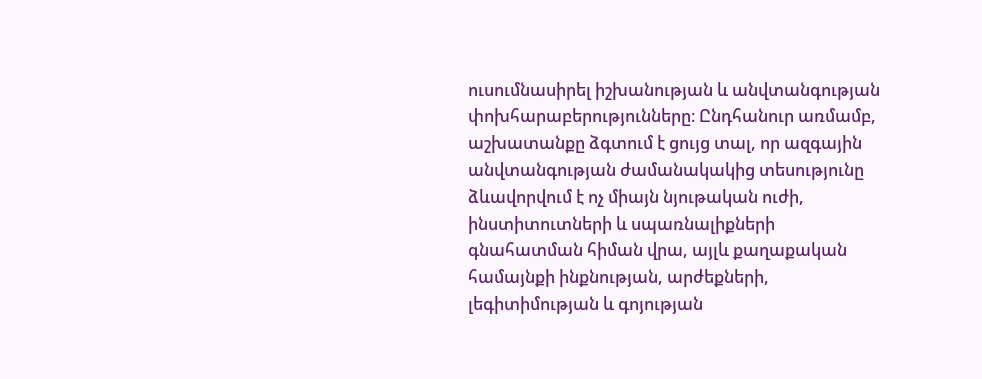ուսումնասիրել իշխանության և անվտանգության փոխհարաբերությունները։ Ընդհանուր առմամբ, աշխատանքը ձգտում է ցույց տալ, որ ազգային անվտանգության ժամանակակից տեսությունը ձևավորվում է ոչ միայն նյութական ուժի, ինստիտուտների և սպառնալիքների գնահատման հիման վրա, այլև քաղաքական համայնքի ինքնության, արժեքների, լեգիտիմության և գոյության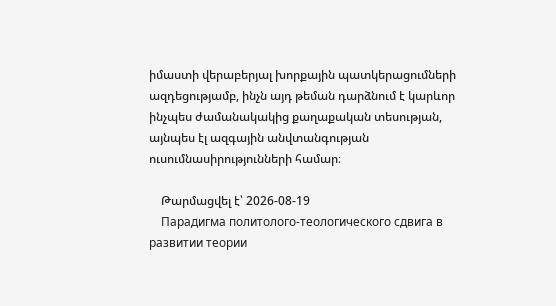իմաստի վերաբերյալ խորքային պատկերացումների ազդեցությամբ, ինչն այդ թեման դարձնում է կարևոր ինչպես ժամանակակից քաղաքական տեսության, այնպես էլ ազգային անվտանգության ուսումնասիրությունների համար։

    Թարմացվել է՝ 2026-08-19
    Парадигма политолого-теологического сдвига в развитии теории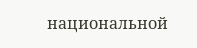национальной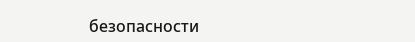безопасности